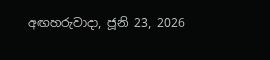අඟහරුවාදා, ජූනි 23, 2026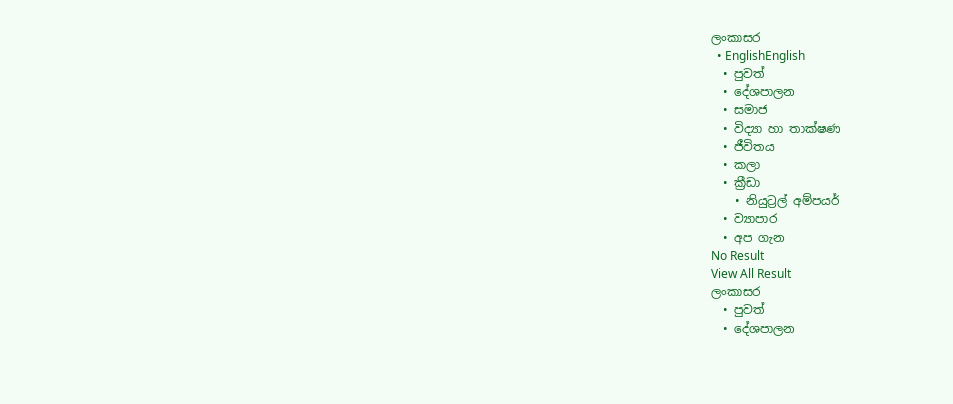ලංකාසර
  • EnglishEnglish
  • පුවත්
  • දේශපාලන
  • සමාජ
  • විද්‍යා හා තාක්ෂණ
  • ජීවිතය
  • කලා
  • ක්‍රීඩා
    • නියුට්‍රල් අම්පයර්
  • ව්‍යාපාර
  • අප ගැන
No Result
View All Result
ලංකාසර
  • පුවත්
  • දේශපාලන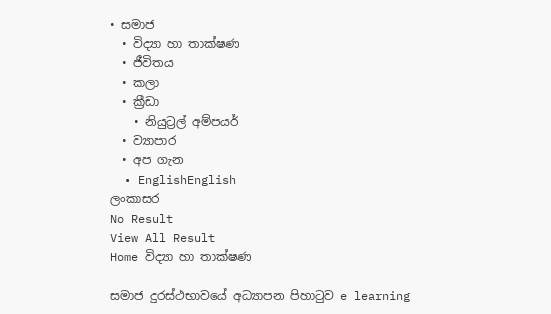• සමාජ
  • විද්‍යා හා තාක්ෂණ
  • ජීවිතය
  • කලා
  • ක්‍රීඩා
    • නියුට්‍රල් අම්පයර්
  • ව්‍යාපාර
  • අප ගැන
  • EnglishEnglish
ලංකාසර
No Result
View All Result
Home විද්‍යා හා තාක්ෂණ

සමාජ දුරස්ථභාවයේ අධ්‍යාපන පිහාටුව e learning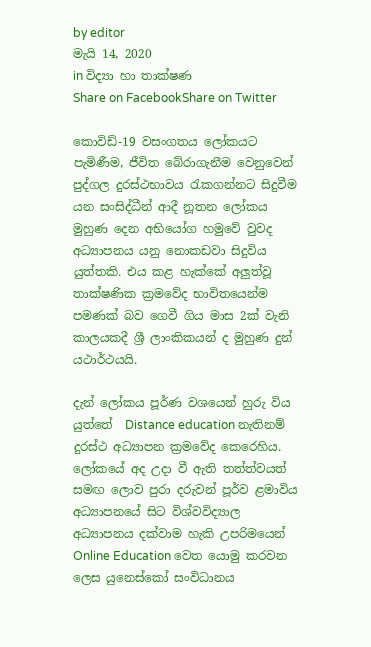by editor
මැයි 14, 2020
in විද්‍යා හා තාක්ෂණ
Share on FacebookShare on Twitter

කොවිඩ්-19 වසංගතය ලෝකයට පැමිණීම, ජීවිත බේරාගැනීම වෙනුවෙන් පුද්ගල දුරස්ථභාවය රැකගන්නට සිදුවීම යන සංසිද්ධීන් ආදී නූතන ලෝකය මුහුණ දෙන අභියෝග හමුවේ වුවද අධ්‍යාපනය යනු නොකඩවා සිදුවිය යුත්තකි. එය කළ හැක්කේ අලුත්වූ තාක්ෂණික ක්‍රමවේද භාවිතයෙන්ම පමණක් බව ගෙවී ගිය මාස 2ක් වැනි කාලයකදී ශ්‍රී ලාංකිකයන් ද මුහුණ දුන් යථාර්ථයයි.

දැන් ලෝකය පූර්ණ වශයෙන් හුරු විය යුත්තේ  Distance education නැතිනම් දුරස්ථ අධ්‍යාපන ක්‍රමවේද කෙරෙහිය. ලෝකයේ අද උදා වී ඇති තත්ත්වයත් සමඟ ලොව පුරා දරුවන් පූර්ව ළමාවිය අධ්‍යාපනයේ සිට විශ්වවිද්‍යාල අධ්‍යාපනය දක්වාම හැකි උපරිමයෙන් Online Education වෙත යොමු කරවන ලෙස යුනෙස්කෝ සංවිධානය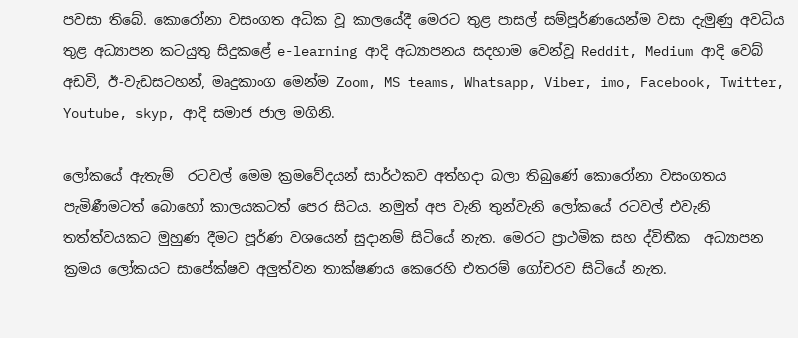පවසා තිබේ. කොරෝනා වසංගත අධික වූ කාලයේදී මෙරට තුළ පාසල් සම්පූර්ණයෙන්ම වසා දැමුණු අවධිය තුළ අධ්‍යාපන කටයුතු සිදුකළේ e-learning ආදි අධ්‍යාපනය සදහාම වෙන්වූ Reddit, Medium ආදි වෙබ් අඩවි, ඊ-වැඩසටහන්, මෘදුකාංග මෙන්ම Zoom, MS teams, Whatsapp, Viber, imo, Facebook, Twitter, Youtube, skyp, ආදි සමාජ ජාල මගිනි.

ලෝකයේ ඇතැම්  රටවල් මෙම ක්‍රමවේදයන් සාර්ථකව අත්හදා බලා තිබුණේ කොරෝනා වසංගතය පැමිණීමටත් බොහෝ කාලයකටත් පෙර සිටය. නමුත් අප වැනි තුන්වැනි ලෝකයේ රටවල් එවැනි තත්ත්වයකට මුහුණ දීමට පූර්ණ වශයෙන් සුදානම් සිටියේ නැත. මෙරට ප්‍රාථමික සහ ද්විතීක  අධ්‍යාපන ක්‍රමය ලෝකයට සාපේක්ෂව අලුත්වන තාක්ෂණය කෙරෙහි එතරම් ගෝචරව සිටියේ නැත.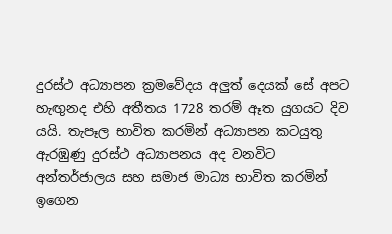දුරස්ථ අධ්‍යාපන ක්‍රමවේදය අලුත් දෙයක් සේ අපට හැඟුනද එහි අතීතය 1728 තරම් ඈත යුගයට දිව යයි. තැපෑල භාවිත කරමින් අධ්‍යාපන කටයුතු ඇරඹුණු දුරස්ථ අධ්‍යාපනය අද වනවිට අන්තර්ජාලය සහ සමාජ මාධ්‍ය භාවිත කරමින් ඉගෙන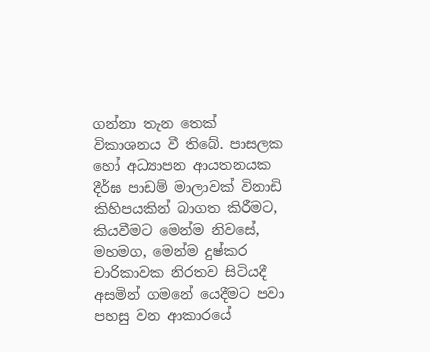ගන්නා තැන තෙක් විකාශනය වී තිබේ. පාසලක හෝ අධ්‍යාපන ආයතනයක දීර්ඝ පාඩම් මාලාවක් විනාඩි කිහිපයකින් බාගත කිරීමට, කියවීමට මෙන්ම නිවසේ, මහමග, මෙන්ම දුෂ්කර චාරිකාවක නිරතව සිටියදී අසමින් ගමනේ යෙදීමට පවා පහසු වන ආකාරයේ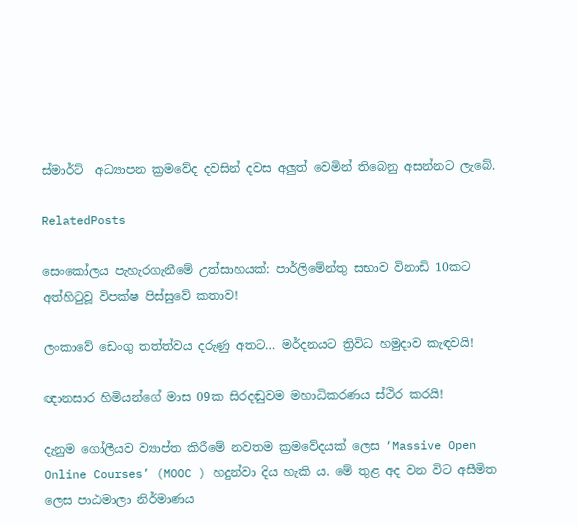ස්මාර්ට්  අධ්‍යාපන ක්‍රමවේද දවසින් දවස අලුත් වෙමින් තිබෙනු අසන්නට ලැබේ.

RelatedPosts

සෙංකෝලය පැහැරගැනීමේ උත්සාහයක්: පාර්ලිමේන්තු සභාව විනාඩි 10කට අත්හිටුවූ විපක්ෂ පිස්සුවේ කතාව!

ලංකාවේ ඩෙංගු තත්ත්වය දරුණු අතට… මර්දනයට ත්‍රිවිධ හමුදාව කැඳවයි!

ඥානසාර හිමියන්ගේ මාස 09ක සිරදඬුවම මහාධිකරණය ස්ථිර කරයි!

දැනුම ගෝලීයව ව්‍යාප්ත කිරීමේ නවතම ක්‍රමවේදයක් ලෙස ‘Massive Open Online Courses’ (MOOC ) හදුන්වා දිය හැකි ය. මේ තුළ අද වන විට අසීමිත ලෙස පාඨමාලා නිර්මාණය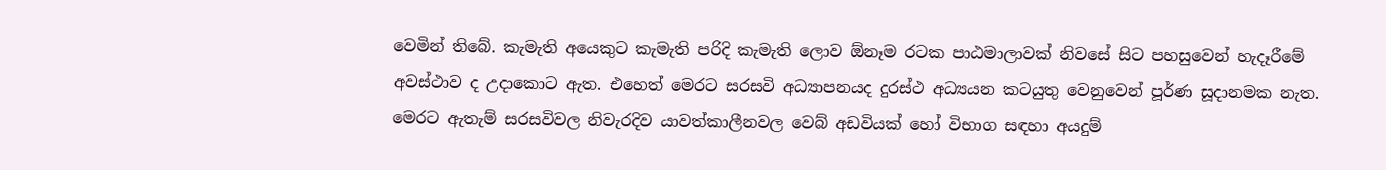වෙමින් තිබේ. කැමැති අයෙකුට කැමැති පරිදි කැමැති ලොව ඕනෑම රටක පාඨමාලාවක් නිවසේ සිට පහසුවෙන් හැදෑරීමේ අවස්ථාව ද උදාකොට ඇත. එහෙත් මෙරට සරසවි අධ්‍යාපනයද දුරස්ථ අධ්‍යයන කටයුතු වෙනුවෙන් පූර්ණ සූදානමක නැත. මෙරට ඇතැම් සරසවිවල නිවැරදිව යාවත්කාලීනවල වෙබ් අඩවියක් හෝ විභාග සඳහා අයදුම්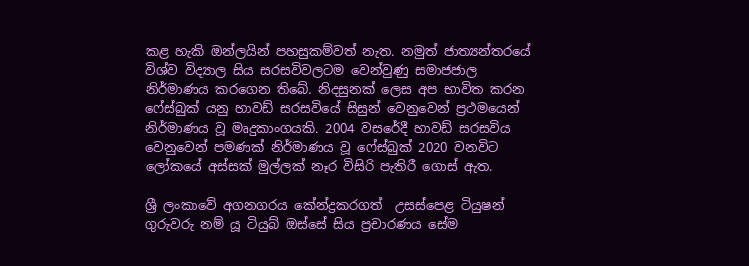කළ හැකි ඔන්ලයින් පහසුකම්වත් නැත. නමුත් ජාත්‍යන්තරයේ විශ්ව විද්‍යාල සිය සරසවිවලටම වෙන්වුණු සමාජජාල නිර්මාණය කරගෙන තිබේ. නිදසුනක් ලෙස අප භාවිත කරන ෆේස්බුක් යනු හාවඩ් සරසවියේ සිසුන් වෙනුවෙන් ප්‍රථමයෙන් නිර්මාණය වූ මෘදුකාංගයකි. 2004 වසරේදී හාවඩ් සරසවිය වෙනුවෙන් පමණක් නිර්මාණය වූ ෆේස්බුක් 2020 වනවිට ලෝකයේ අස්සක් මුල්ලක් නෑර විසිරි පැතිරී ගොස් ඇත.

ශ්‍රී ලංකාවේ අගනගරය කේන්ද්‍රකරගත්  උසස්පෙළ ටියුෂන් ගුරුවරු නම් යූ ටියුබ් ඔස්සේ සිය ප්‍රචාරණය සේම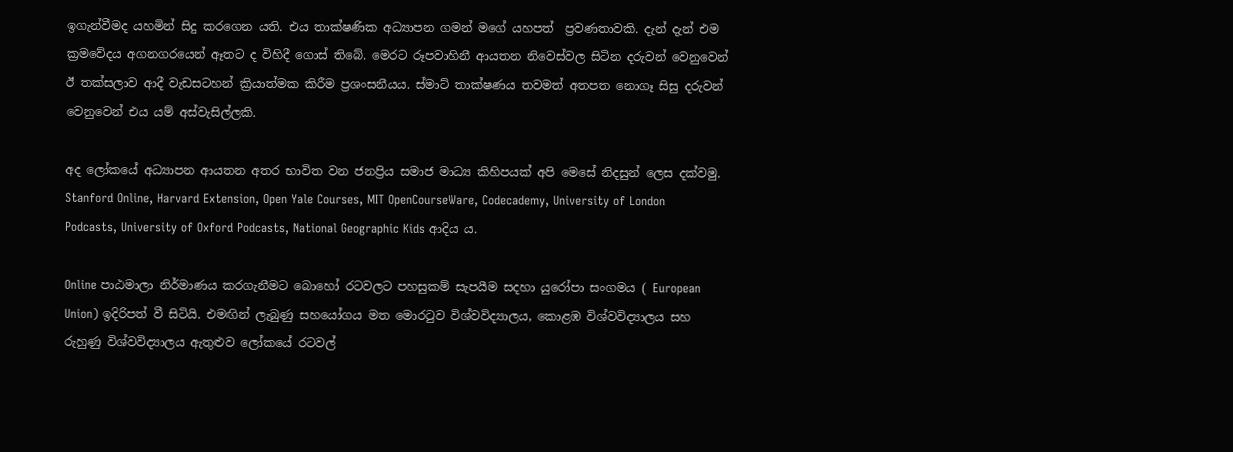ඉගැන්වීමද යහමින් සිදු කරගෙන යති. එය තාක්ෂණික අධ්‍යාපන ගමන් මගේ යහපත්  ප්‍රවණතාවකි. දැන් දැන් එම ක්‍රමවේදය අගනගරයෙන් ඈතට ද විහිදී ගොස් තිබේ. මෙරට රූපවාහිනී ආයතන නිවෙස්වල සිටින දරුවන් වෙනුවෙන් ඊ තක්සලාව ආදී වැඩසටහන් ක්‍රියාත්මක කිරීම ප්‍රශංසනීයය. ස්මාට් තාක්ෂණය තවමත් අතපත නොගෑ සිසු දරුවන් වෙනුවෙන් එය යම් අස්වැසිල්ලකි.

අද ලෝකයේ අධ්‍යාපන ආයතන අතර භාවිත වන ජනප්‍රිය සමාජ මාධ්‍ය කිහිපයක් අපි මෙසේ නිදසුන් ලෙස දක්වමු.  Stanford Online, Harvard Extension, Open Yale Courses, MIT OpenCourseWare, Codecademy, University of London Podcasts, University of Oxford Podcasts, National Geographic Kids ආදිය ය.

Online පාඨමාලා නිර්මාණය කරගැනීමට බොහෝ රටවලට පහසුකම් සැපයීම සදහා යුරෝපා සංගමය ( European Union) ඉදිරිපත් වී සිටියි. එමඟින් ලැබුණු සහයෝගය මත මොරටුව විශ්වවිද්‍යාලය, කොළඹ විශ්වවිද්‍යාලය සහ රුහුණු විශ්වවිද්‍යාලය ඇතුළුව ලෝකයේ රටවල්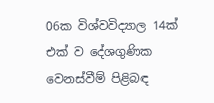06ක විශ්වවිද්‍යාල 14ක් එක් ව දේශගුණික වෙනස්වීම් පිළිබඳ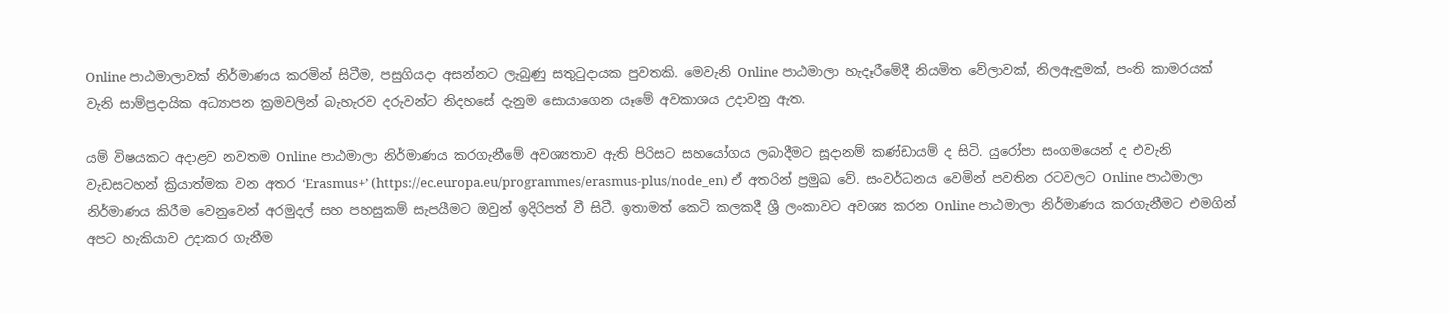Online පාඨමාලාවක් නිර්මාණය කරමින් සිටීම, පසුගියදා අසන්නට ලැබුණු සතුටුදායක පුවතකි. මෙවැනි Online පාඨමාලා හැදෑරීමේදී නියමිත වේලාවක්, නිලඇඳුමක්, පංති කාමරයක් වැනි සාම්ප්‍රදායික අධ්‍යාපන ක්‍රමවලින් බැහැරව දරුවන්ට නිදහසේ දැනුම සොයාගෙන යෑමේ අවකාශය උදාවනු ඇත.

යම් විෂයකට අදාළව නවතම Online පාඨමාලා නිර්මාණය කරගැනීමේ අවශ්‍යතාව ඇති පිරිසට සහයෝගය ලබාදීමට සූදානම් කණ්ඩායම් ද සිටි. යුරෝපා සංගමයෙන් ද එවැනි වැඩසටහන් ක්‍රියාත්මක වන අතර ‘Erasmus+’ (https://ec.europa.eu/programmes/erasmus-plus/node_en) ඒ අතරින් ප්‍රමුඛ වේ. සංවර්ධනය වෙමින් පවතින රටවලට Online පාඨමාලා නිර්මාණය කිරීම වෙනුවෙන් අරමුදල් සහ පහසුකම් සැපයීමට ඔවුන් ඉදිරිපත් වී සිටී. ඉතාමත් කෙටි කලකදී ශ්‍රී ලංකාවට අවශ්‍ය කරන Online පාඨමාලා නිර්මාණය කරගැනීමට එමගින් අපට හැකියාව උදාකර ගැනීම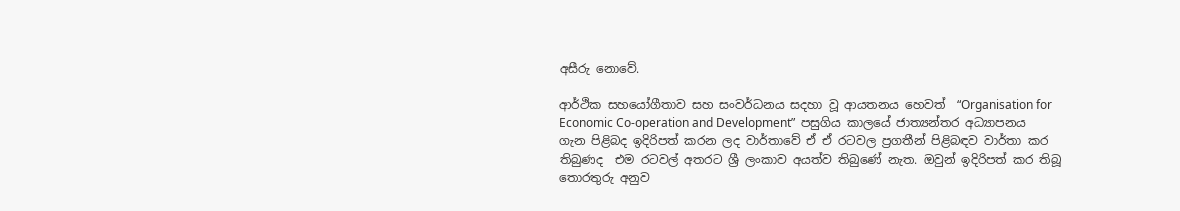අසීරු නොවේ.

ආර්ථික සහයෝගීතාව සහ සංවර්ධනය සදහා වූ ආයතනය හෙවත්  “Organisation for Economic Co-operation and Development”  පසුගිය කාලයේ ජාත්‍යන්තර අධ්‍යාපනය ගැන පිළිබද ඉදිරිපත් කරන ලද වාර්තාවේ ඒ ඒ රටවල ප්‍රගතීන් පිළිබඳව වාර්තා කර තිබුණද  එම රටවල් අතරට ශ්‍රී ලංකාව අයත්ව තිබුණේ නැත. ඔවුන් ඉදිරිපත් කර තිබූ  තොරතුරු අනුව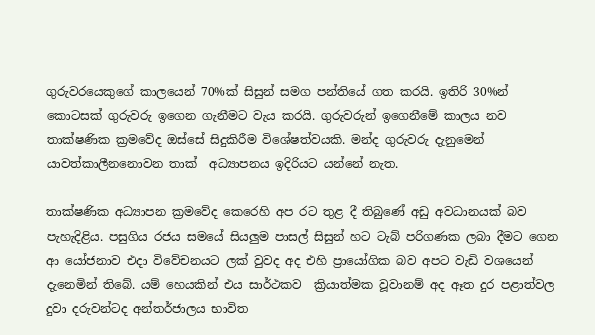ගුරුවරයෙකුගේ කාලයෙන් 70%ක් සිසුන් සමග පන්තියේ ගත කරයි. ඉතිරි 30%න් කොටසක් ගුරුවරු ඉගෙන ගැනීමට වැය කරයි. ගුරුවරුන් ඉගෙනීමේ කාලය නව තාක්ෂණික ක්‍රමවේද ඔස්සේ සිදුකිරීම විශේෂත්වයකි. මන්ද ගුරුවරු දැනුමෙන් යාවත්කාලීනනොවන තාක්  අධ්‍යාපනය ඉදිරියට යන්නේ නැත.

තාක්ෂණික අධ්‍යාපන ක්‍රමවේද කෙරෙහි අප රට තුළ දී තිබුණේ අඩු අවධානයක් බව පැහැදිළිය. පසුගිය රජය සමයේ සියලුම පාසල් සිසුන් හට ටැබ් පරිගණක ලබා දීමට ගෙන ආ යෝජනාව එදා විවේචනයට ලක් වුවද අද එහි ප්‍රායෝගික බව අපට වැඩි වශයෙන් දැනෙමින් තිබේ. යම් හෙයකින් එය සාර්ථකව  ක්‍රියාත්මක වූවානම් අද ඈත දුර පළාත්වල දුවා දරුවන්ටද අන්තර්ජාලය භාවිත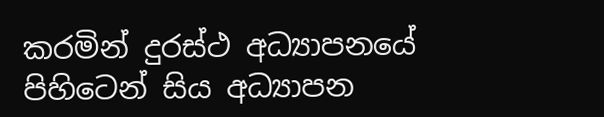කරමින් දුරස්ථ අධ්‍යාපනයේ පිහිටෙන් සිය අධ්‍යාපන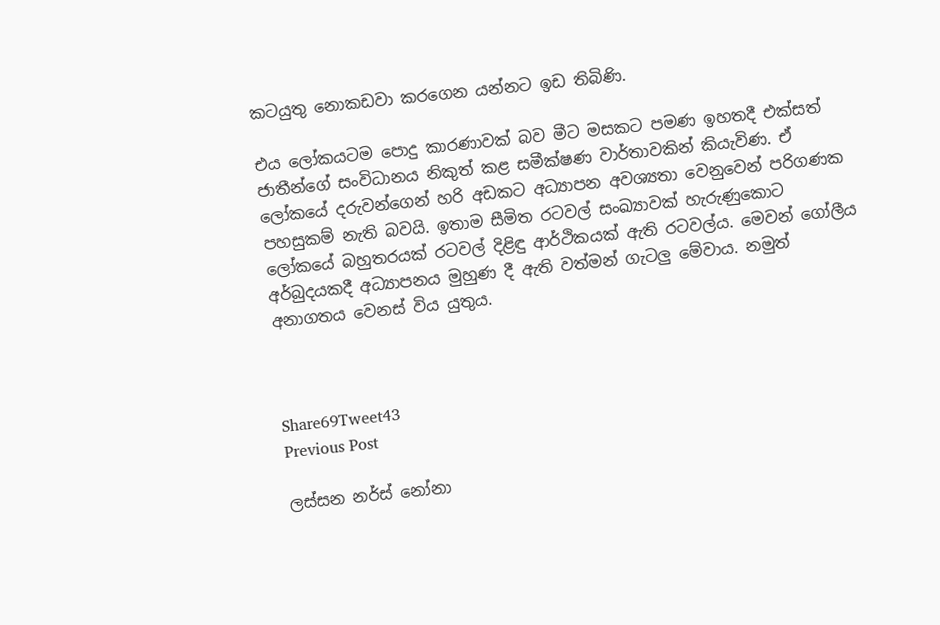කටයුතු නොකඩවා කරගෙන යන්නට ඉඩ තිබිණි.

එය ලෝකයටම පොදු කාරණාවක් බව මීට මසකට පමණ ඉහතදී එක්සත් ජාතීන්ගේ සංවිධානය නිකුත් කළ සමීක්ෂණ වාර්තාවකින් කියැවිණ. ඒ ලෝකයේ දරුවන්ගෙන් හරි අඩකට අධ්‍යාපන අවශ්‍යතා වෙනුවෙන් පරිගණක පහසුකම් නැති බවයි. ඉතාම සීමිත රටවල් සංඛ්‍යාවක් හැරුණුකොට ලෝකයේ බහුතරයක් රටවල් දිළිඳු ආර්ථිකයක් ඇති රටවල්ය. මෙවන් ගෝලීය අර්බුදයකදී අධ්‍යාපනය මුහුණ දී ඇති වත්මන් ගැටලු මේවාය. නමුත් අනාගතය වෙනස් විය යුතුය.



Share69Tweet43
Previous Post

ලස්සන නර්ස් නෝනා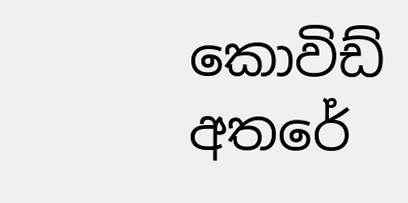කොවිඩ් අතරේ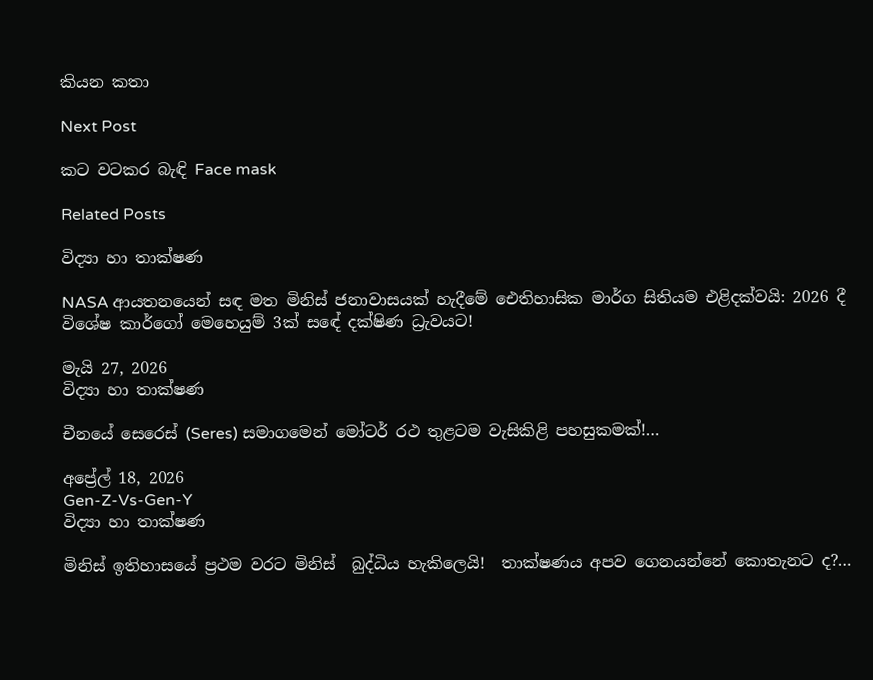කියන කතා

Next Post

කට වටකර බැඳි Face mask

Related Posts

විද්‍යා හා තාක්ෂණ

NASA ආයතනයෙන් සඳ මත මිනිස් ජනාවාසයක් හැදීමේ ඓතිහාසික මාර්ග සිතියම එළිදක්වයි: 2026 දී විශේෂ කාර්ගෝ මෙහෙයුම් 3ක් සඳේ දක්ෂිණ ධ්‍රැවයට!

මැයි 27, 2026
විද්‍යා හා තාක්ෂණ

චීනයේ සෙරෙස් (Seres) සමාගමෙන් මෝටර් රථ තුළටම වැසිකිළි පහසුකමක්!…

අප්‍රේල් 18, 2026
Gen-Z-Vs-Gen-Y
විද්‍යා හා තාක්ෂණ

මිනිස් ඉතිහාසයේ ප්‍රථම වරට මිනිස්  බුද්ධිය හැකිලෙයි!  තාක්ෂණය අපව ගෙනයන්නේ කොතැනට ද?…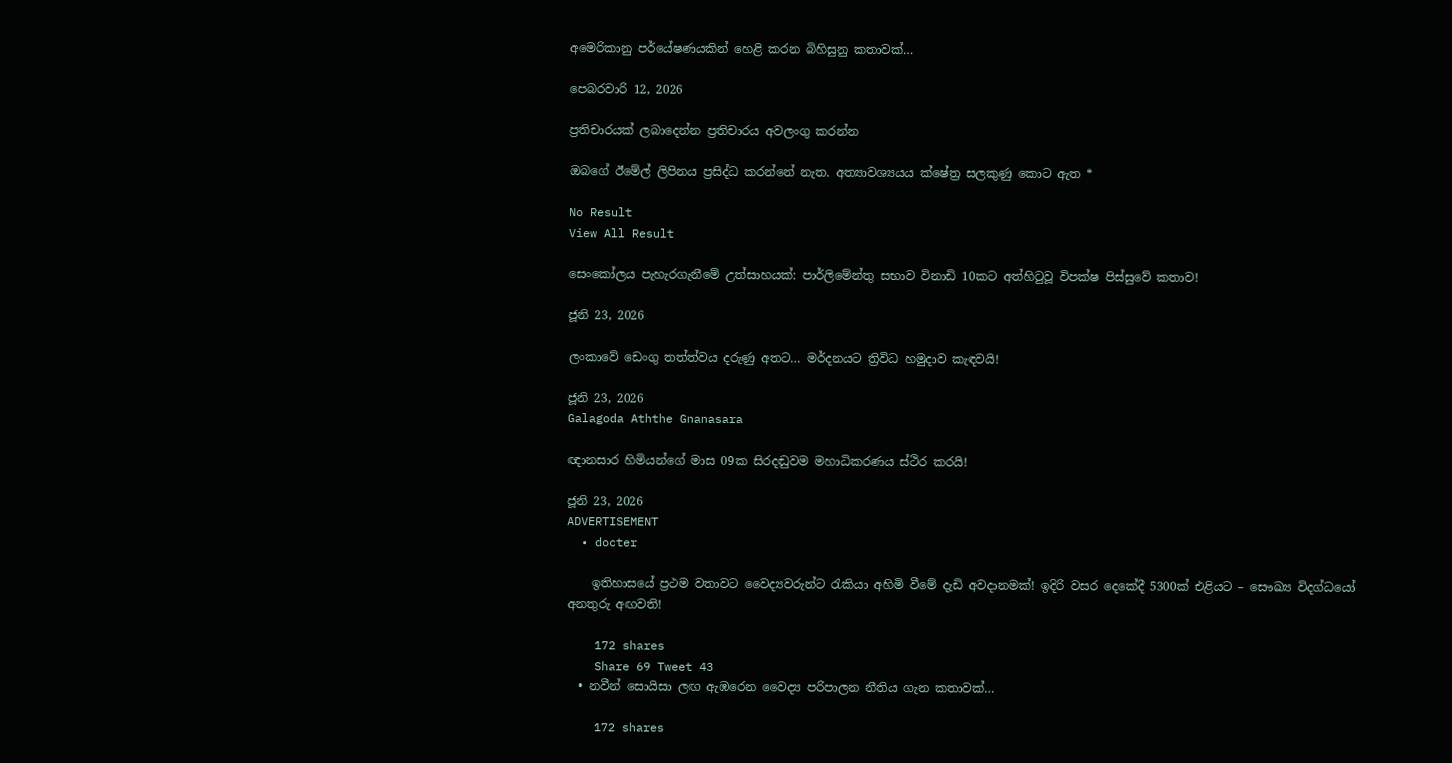අමෙරිකානු පර්යේෂණයකින් හෙළි කරන බිහිසුනු කතාවක්…

පෙබරවාරි 12, 2026

ප්‍රතිචාරයක් ලබාදෙන්න ප්‍රතිචාරය අවලංගු කරන්න

ඔබගේ ඊමේල් ලිපිනය ප්‍රසිද්ධ කරන්නේ නැත. අත්‍යාවශ්‍යයය ක්ෂේත්‍ර සලකුණු කොට ඇත *

No Result
View All Result

සෙංකෝලය පැහැරගැනීමේ උත්සාහයක්: පාර්ලිමේන්තු සභාව විනාඩි 10කට අත්හිටුවූ විපක්ෂ පිස්සුවේ කතාව!

ජූනි 23, 2026

ලංකාවේ ඩෙංගු තත්ත්වය දරුණු අතට… මර්දනයට ත්‍රිවිධ හමුදාව කැඳවයි!

ජූනි 23, 2026
Galagoda Aththe Gnanasara

ඥානසාර හිමියන්ගේ මාස 09ක සිරදඬුවම මහාධිකරණය ස්ථිර කරයි!

ජූනි 23, 2026
ADVERTISEMENT
  • docter

    ඉතිහාසයේ ප්‍රථම වතාවට වෛද්‍යවරුන්ට රැකියා අහිමි වීමේ දැඩි අවදානමක්! ඉදිරි වසර දෙකේදී 5300ක් එළියට – සෞඛ්‍ය විදග්ධයෝ අනතුරු අඟවති!

    172 shares
    Share 69 Tweet 43
  • නවීන් සොයිසා ලඟ ඇඹරෙන වෛද්‍ය පරිපාලන නීතිය ගැන කතාවක්…

    172 shares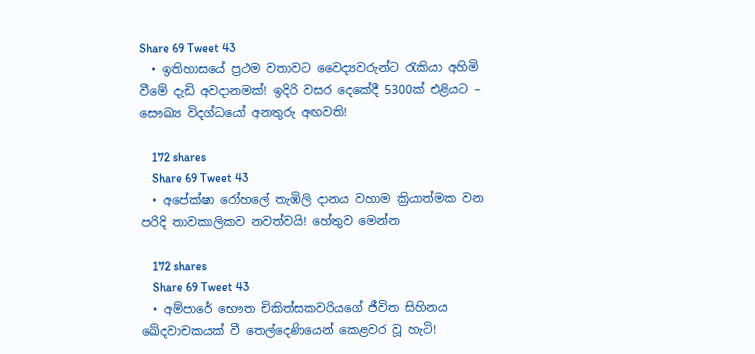Share 69 Tweet 43
  • ඉතිහාසයේ ප්‍රථම වතාවට වෛද්‍යවරුන්ට රැකියා අහිමි වීමේ දැඩි අවදානමක්! ඉදිරි වසර දෙකේදී 5300ක් එළියට – සෞඛ්‍ය විදග්ධයෝ අනතුරු අඟවති!

    172 shares
    Share 69 Tweet 43
  • අපේක්ෂා රෝහලේ තැඹිලි දානය වහාම ක්‍රියාත්මක වන පරිදි තාවකාලිකව නවත්වයි! හේතුව මෙන්න

    172 shares
    Share 69 Tweet 43
  • අම්පාරේ භෞත චිකිත්සකවරියගේ ජීවිත සිහිනය ඛේදවාචකයක් වී තෙල්දෙණියෙන් කෙළවර වූ හැටි!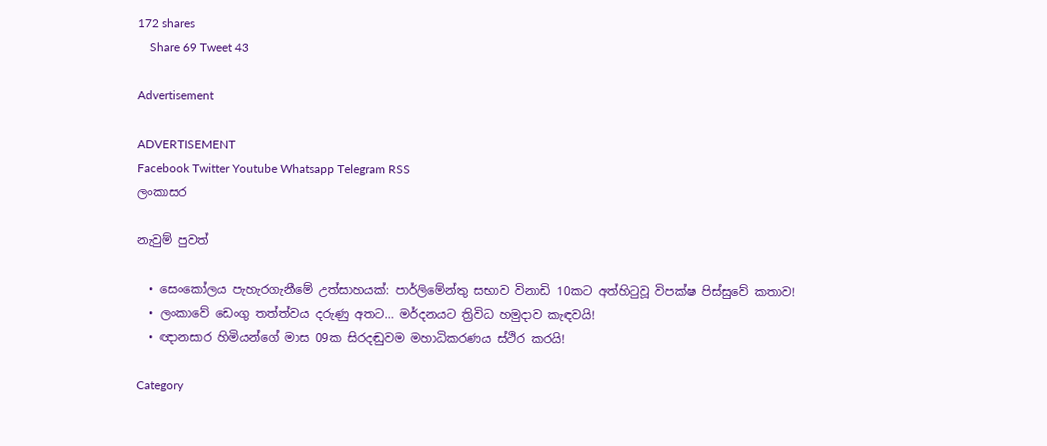172 shares
    Share 69 Tweet 43

Advertisement

ADVERTISEMENT
Facebook Twitter Youtube Whatsapp Telegram RSS
ලංකාසර

නැවුම් පුවත්

  • සෙංකෝලය පැහැරගැනීමේ උත්සාහයක්: පාර්ලිමේන්තු සභාව විනාඩි 10කට අත්හිටුවූ විපක්ෂ පිස්සුවේ කතාව!
  • ලංකාවේ ඩෙංගු තත්ත්වය දරුණු අතට… මර්දනයට ත්‍රිවිධ හමුදාව කැඳවයි!
  • ඥානසාර හිමියන්ගේ මාස 09ක සිරදඬුවම මහාධිකරණය ස්ථිර කරයි!

Category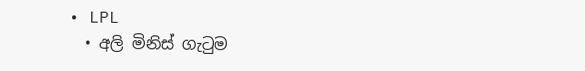• LPL
  • අලි මිනිස් ගැටුම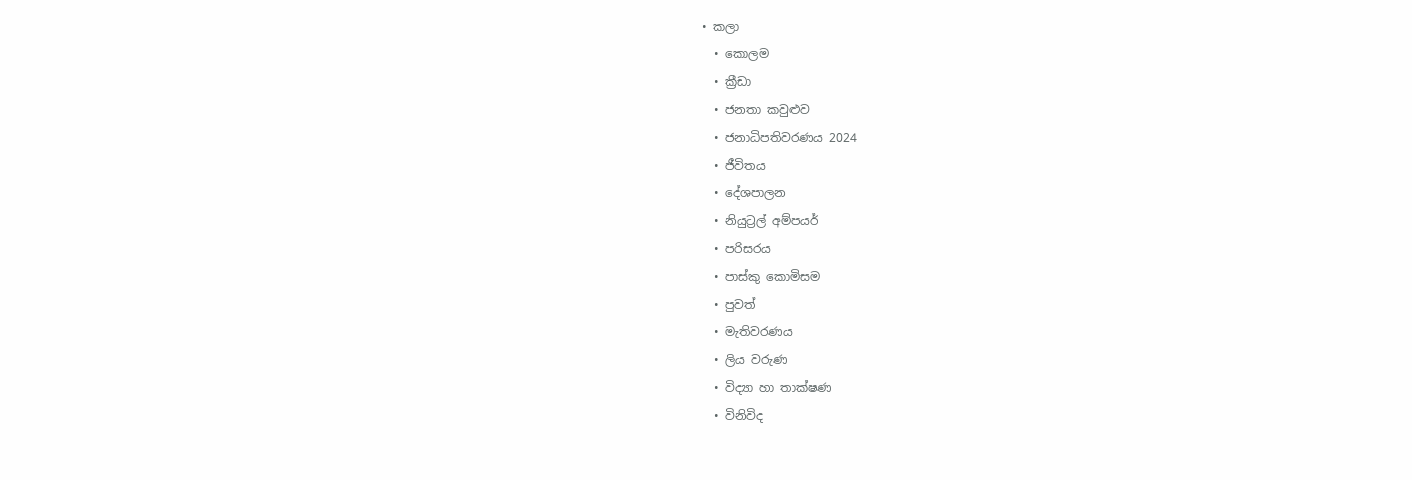• කලා
  • කොලම
  • ක්‍රීඩා
  • ජනතා කවුළුව
  • ජනාධිපතිවරණය 2024
  • ජීවිතය
  • දේශපාලන
  • නියුට්‍රල් අම්පයර්
  • පරිසරය
  • පාස්කු කොමිසම
  • පුවත්
  • මැතිවරණය
  • ලිය වරුණ
  • විද්‍යා හා තාක්ෂණ
  • විනිවිද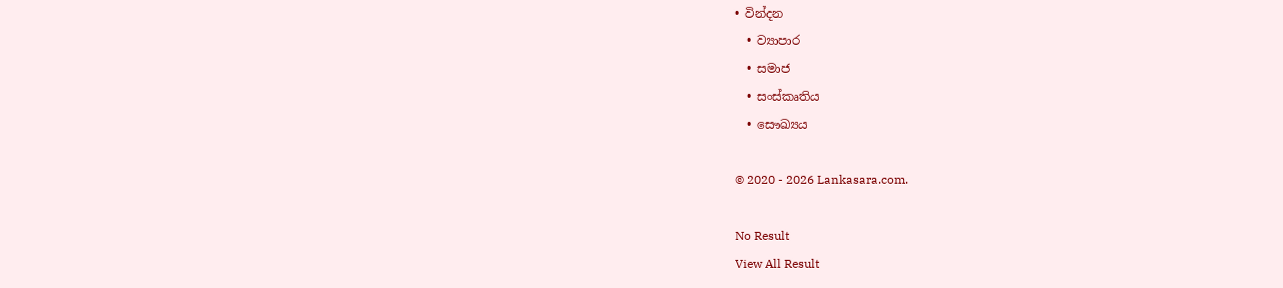• වින්දන
  • ව්‍යාපාර
  • සමාජ
  • සංස්කෘතිය
  • සෞඛ්‍යය

© 2020 - 2026 Lankasara.com.

No Result
View All Result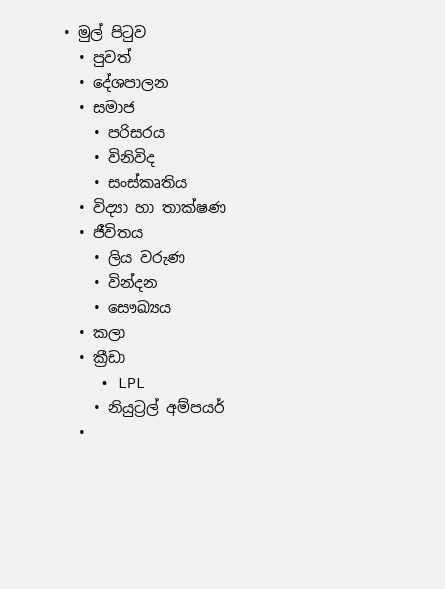• මුල් පිටුව
  • පුවත්
  • දේශපාලන
  • සමාජ
    • පරිසරය
    • විනිවිද
    • සංස්කෘතිය
  • විද්‍යා හා තාක්ෂණ
  • ජීවිතය
    • ලිය වරුණ
    • වින්දන
    • සෞඛ්‍යය
  • කලා
  • ක්‍රීඩා
    • LPL
    • නියුට්‍රල් අම්පයර්
  •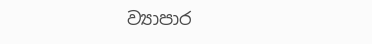ව්‍යාපාර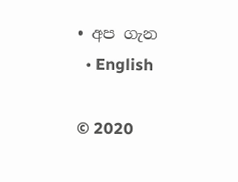• අප ගැන
  • English

© 2020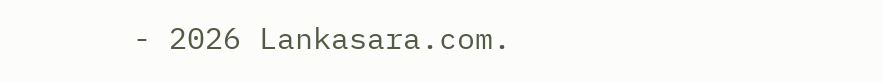- 2026 Lankasara.com.